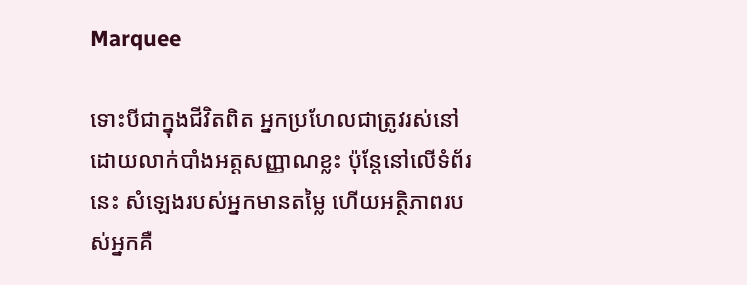Marquee

ទោះបីជាក្នុងជីវិតពិត អ្នកប្រហែលជាត្រូវរស់នៅដោយលាក់បាំងអត្តសញ្ញាណខ្លះ ប៉ុន្តែនៅលើទំព័រនេះ សំឡេងរបស់អ្នកមានតម្លៃ ហើយអត្ថិភាពរបស់អ្នកគឺ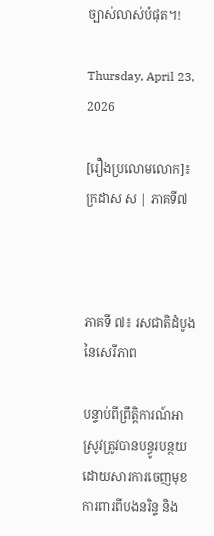ច្បាស់លាស់បំផុត។!

Thursday, April 23, 2026

[រឿងប្រលោមលោក]៖ ក្រដាស ស | ភាគទី៧



ភាគទី ៧៖ រសជាតិដំបូងនៃសេរីភាព

បន្ទាប់ពីព្រឹត្តិការណ៍អាស្រូវត្រូវបានបន្ធូរបន្ថយដោយសារការចេញមុខការពារពីបងនរិន្ទ និង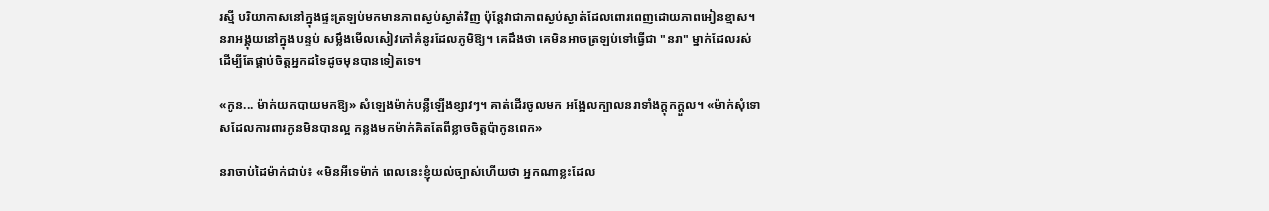រស្មី បរិយាកាសនៅក្នុងផ្ទះត្រឡប់មកមានភាពស្ងប់ស្ងាត់វិញ ប៉ុន្តែវាជាភាពស្ងប់ស្ងាត់ដែលពោរពេញដោយភាពអៀនខ្មាស។ នរាអង្គុយនៅក្នុងបន្ទប់ សម្លឹងមើលសៀវភៅគំនូរដែលភូមិឱ្យ។ គេដឹងថា គេមិនអាចត្រឡប់ទៅធ្វើជា "នរា" ម្នាក់ដែលរស់ដើម្បីតែផ្គាប់ចិត្តអ្នកដទៃដូចមុនបានទៀតទេ។

«កូន... ម៉ាក់យកបាយមកឱ្យ» សំឡេងម៉ាក់បន្លឺឡើងខ្សាវៗ។ គាត់ដើរចូលមក អង្អែលក្បាលនរាទាំងក្ដុកក្ដួល។ «ម៉ាក់សុំទោសដែលការពារកូនមិនបានល្អ កន្លងមកម៉ាក់គិតតែពីខ្លាចចិត្តប៉ាកូនពេក»

នរាចាប់ដៃម៉ាក់ជាប់៖ «មិនអីទេម៉ាក់ ពេលនេះខ្ញុំយល់ច្បាស់ហើយថា អ្នកណាខ្លះដែល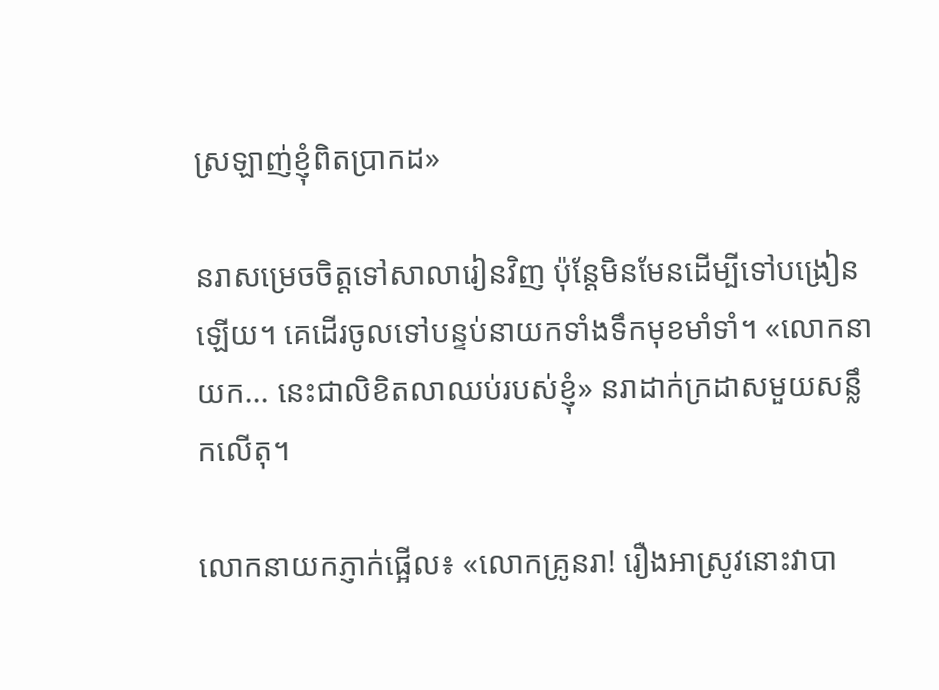ស្រឡាញ់ខ្ញុំពិតប្រាកដ»

នរាសម្រេចចិត្តទៅសាលារៀនវិញ ប៉ុន្តែមិនមែនដើម្បីទៅបង្រៀនឡើយ។ គេដើរចូលទៅបន្ទប់នាយកទាំងទឹកមុខមាំទាំ។ «លោកនាយក... នេះជាលិខិតលាឈប់របស់ខ្ញុំ» នរាដាក់ក្រដាសមួយសន្លឹកលើតុ។

លោកនាយកភ្ញាក់ផ្អើល៖ «លោកគ្រូនរា! រឿងអាស្រូវនោះវាបា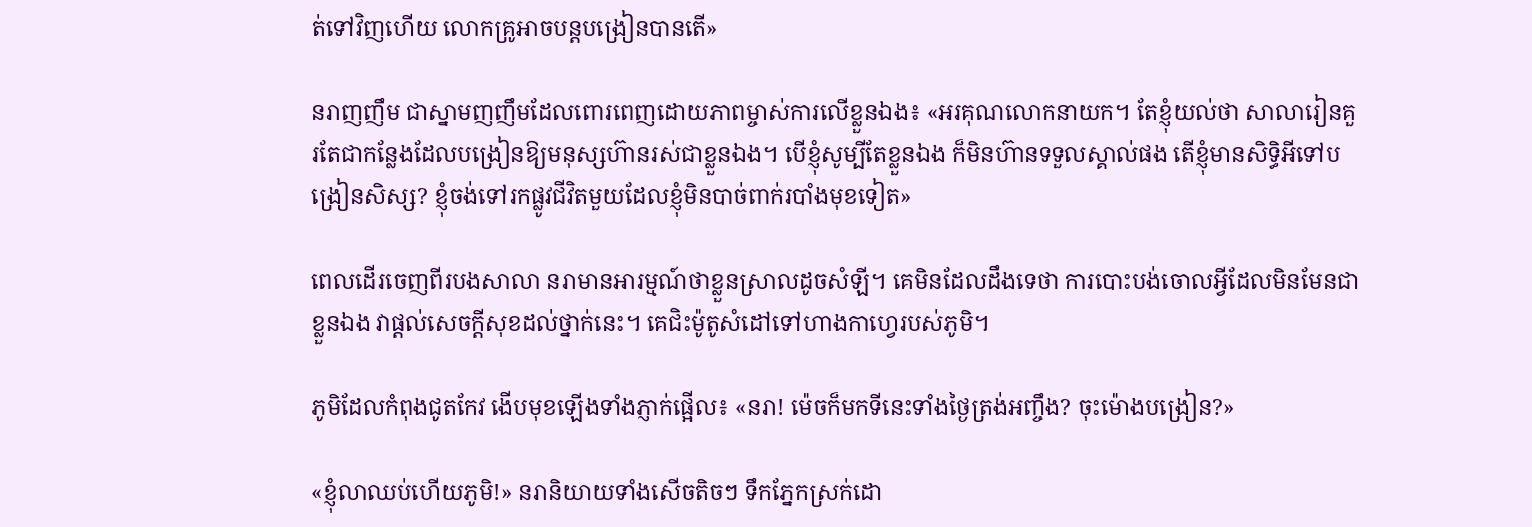ត់ទៅវិញហើយ លោកគ្រូអាចបន្តបង្រៀនបានតើ»

នរាញញឹម ជាស្នាមញញឹមដែលពោរពេញដោយភាពម្ចាស់ការលើខ្លួនឯង៖ «អរគុណលោកនាយក។ តែខ្ញុំយល់ថា សាលារៀនគួរតែជាកន្លែងដែលបង្រៀនឱ្យមនុស្សហ៊ានរស់ជាខ្លួនឯង។ បើខ្ញុំសូម្បីតែខ្លួនឯង ក៏មិនហ៊ានទទួលស្គាល់ផង តើខ្ញុំមានសិទ្ធិអីទៅបង្រៀនសិស្ស? ខ្ញុំចង់ទៅរកផ្លូវជីវិតមួយដែលខ្ញុំមិនបាច់ពាក់របាំងមុខទៀត»

ពេលដើរចេញពីរបងសាលា នរាមានអារម្មណ៍ថាខ្លួនស្រាលដូចសំឡី។ គេមិនដែលដឹងទេថា ការបោះបង់ចោលអ្វីដែលមិនមែនជាខ្លួនឯង វាផ្ដល់សេចក្ដីសុខដល់ថ្នាក់នេះ។ គេជិះម៉ូតូសំដៅទៅហាងកាហ្វេរបស់ភូមិ។

ភូមិដែលកំពុងជូតកែវ ងើបមុខឡើងទាំងភ្ញាក់ផ្អើល៖ «នរា! ម៉េចក៏មកទីនេះទាំងថ្ងៃត្រង់អញ្ចឹង? ចុះម៉ោងបង្រៀន?»

«ខ្ញុំលាឈប់ហើយភូមិ!» នរានិយាយទាំងសើចតិចៗ ទឹកភ្នែកស្រក់ដោ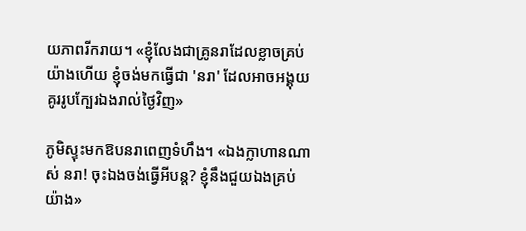យភាពរីករាយ។ «ខ្ញុំលែងជាគ្រូនរាដែលខ្លាចគ្រប់យ៉ាងហើយ ខ្ញុំចង់មកធ្វើជា 'នរា' ដែលអាចអង្គុយគូររូបក្បែរឯងរាល់ថ្ងៃវិញ»

ភូមិស្ទុះមកឱបនរាពេញទំហឹង។ «ឯងក្លាហានណាស់ នរា! ចុះឯងចង់ធ្វើអីបន្ត? ខ្ញុំនឹងជួយឯងគ្រប់យ៉ាង»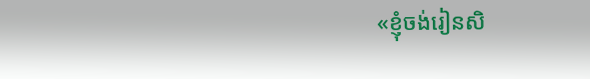«ខ្ញុំចង់រៀនសិ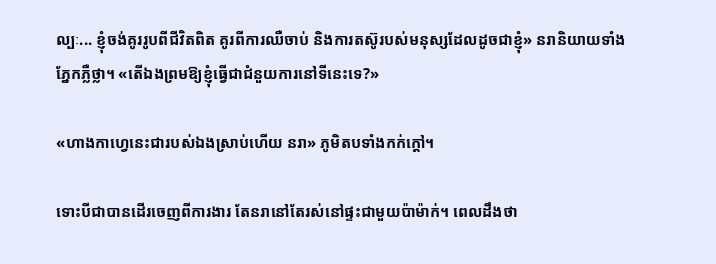ល្បៈ... ខ្ញុំចង់គូររូបពីជីវិតពិត គូរពីការឈឺចាប់ និងការតស៊ូរបស់មនុស្សដែលដូចជាខ្ញុំ» នរានិយាយទាំងភ្នែកភ្លឺថ្លា។ «តើឯងព្រមឱ្យខ្ញុំធ្វើជាជំនួយការនៅទីនេះទេ?»

«ហាងកាហ្វេនេះជារបស់ឯងស្រាប់ហើយ នរា» ភូមិតបទាំងកក់ក្ដៅ។

ទោះបីជាបានដើរចេញពីការងារ តែនរានៅតែរស់នៅផ្ទះជាមួយប៉ាម៉ាក់។ ពេលដឹងថា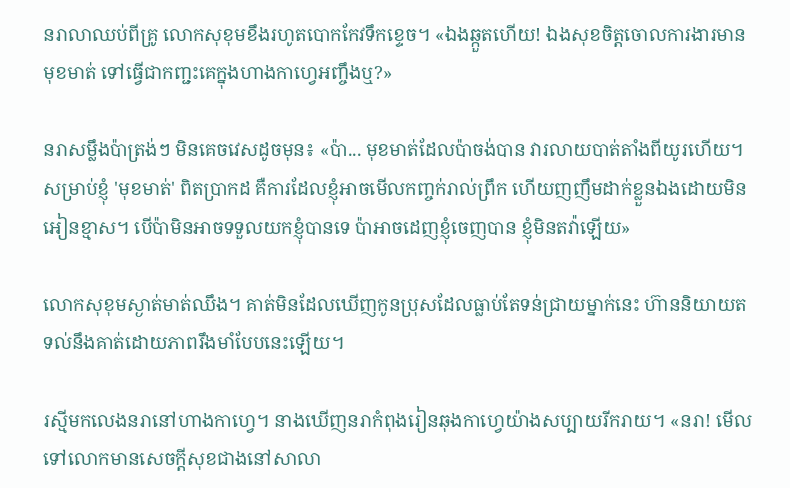នរាលាឈប់ពីគ្រូ លោកសុខុមខឹងរហូតបោកកែវទឹកខ្ទេច។ «ឯងឆ្កួតហើយ! ឯងសុខចិត្តចោលការងារមានមុខមាត់ ទៅធ្វើជាកញ្ជះគេក្នុងហាងកាហ្វេអញ្ចឹងឬ?»

នរាសម្លឹងប៉ាត្រង់ៗ មិនគេចវេសដូចមុន៖ «ប៉ា... មុខមាត់ដែលប៉ាចង់បាន វារលាយបាត់តាំងពីយូរហើយ។ សម្រាប់ខ្ញុំ 'មុខមាត់' ពិតប្រាកដ គឺការដែលខ្ញុំអាចមើលកញ្ចក់រាល់ព្រឹក ហើយញញឹមដាក់ខ្លួនឯងដោយមិនអៀនខ្មាស។ បើប៉ាមិនអាចទទួលយកខ្ញុំបានទេ ប៉ាអាចដេញខ្ញុំចេញបាន ខ្ញុំមិនតវ៉ាឡើយ»

លោកសុខុមស្ងាត់មាត់ឈឹង។ គាត់មិនដែលឃើញកូនប្រុសដែលធ្លាប់តែទន់ជ្រាយម្នាក់នេះ ហ៊ាននិយាយតទល់នឹងគាត់ដោយភាពរឹងមាំបែបនេះឡើយ។

រស្មីមកលេងនរានៅហាងកាហ្វេ។ នាងឃើញនរាកំពុងរៀនឆុងកាហ្វេយ៉ាងសប្បាយរីករាយ។ «នរា! មើលទៅលោកមានសេចក្ដីសុខជាងនៅសាលា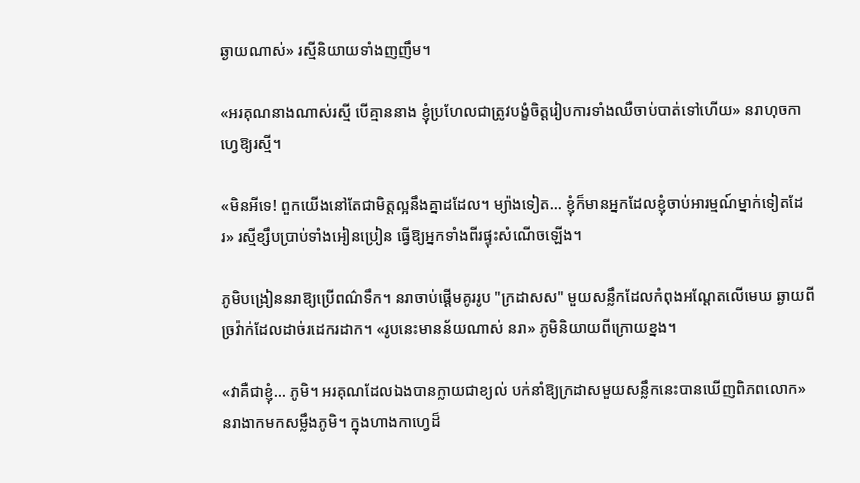ឆ្ងាយណាស់» រស្មីនិយាយទាំងញញឹម។

«អរគុណនាងណាស់រស្មី បើគ្មាននាង ខ្ញុំប្រហែលជាត្រូវបង្ខំចិត្តរៀបការទាំងឈឺចាប់បាត់ទៅហើយ» នរាហុចកាហ្វេឱ្យរស្មី។

«មិនអីទេ! ពួកយើងនៅតែជាមិត្តល្អនឹងគ្នាដដែល។ ម្យ៉ាងទៀត... ខ្ញុំក៏មានអ្នកដែលខ្ញុំចាប់អារម្មណ៍ម្នាក់ទៀតដែរ» រស្មីខ្សឹបប្រាប់ទាំងអៀនប្រៀន ធ្វើឱ្យអ្នកទាំងពីរផ្ទុះសំណើចឡើង។

ភូមិបង្រៀននរាឱ្យប្រើពណ៌ទឹក។ នរាចាប់ផ្ដើមគូររូប "ក្រដាសស" មួយសន្លឹកដែលកំពុងអណ្ដែតលើមេឃ ឆ្ងាយពីច្រវ៉ាក់ដែលដាច់រដេករដាក។ «រូបនេះមានន័យណាស់ នរា» ភូមិនិយាយពីក្រោយខ្នង។

«វាគឺជាខ្ញុំ... ភូមិ។ អរគុណដែលឯងបានក្លាយជាខ្យល់ បក់នាំឱ្យក្រដាសមួយសន្លឹកនេះបានឃើញពិភពលោក» នរាងាកមកសម្លឹងភូមិ។ ក្នុងហាងកាហ្វេដ៏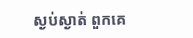ស្ងប់ស្ងាត់ ពួកគេ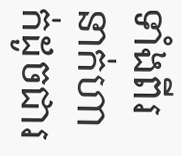ទាំងពីរនាក់ហាក់ដូចជារ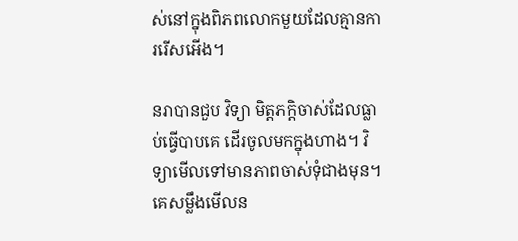ស់នៅក្នុងពិភពលោកមួយដែលគ្មានការរើសអើង។

នរាបានជួប វិទ្យា មិត្តភក្តិចាស់ដែលធ្លាប់ធ្វើបាបគេ ដើរចូលមកក្នុងហាង។ វិទ្យាមើលទៅមានភាពចាស់ទុំជាងមុន។ គេសម្លឹងមើលន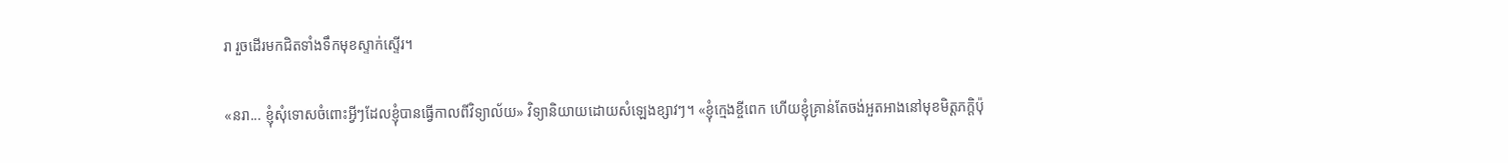រា រួចដើរមកជិតទាំងទឹកមុខស្ទាក់ស្ទើរ។

«នរា... ខ្ញុំសុំទោសចំពោះអ្វីៗដែលខ្ញុំបានធ្វើកាលពីវិទ្យាល័យ» វិទ្យានិយាយដោយសំឡេងខ្សាវៗ។ «ខ្ញុំក្មេងខ្ចីពេក ហើយខ្ញុំគ្រាន់តែចង់អួតអាងនៅមុខមិត្តភក្តិប៉ុ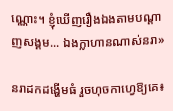ណ្ណោះ។ ខ្ញុំឃើញរឿងឯងតាមបណ្ដាញសង្គម... ឯងក្លាហានណាស់នរា»

នរាដកដង្ហើមធំ រួចហុចកាហ្វេឱ្យគេ៖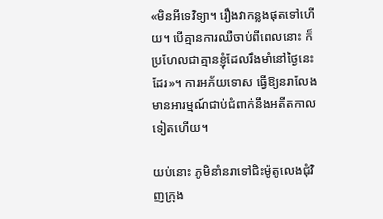«មិនអីទេវិទ្យា។ រឿងវាកន្លងផុតទៅហើយ។ បើគ្មានការឈឺចាប់ពីពេលនោះ ក៏ប្រហែលជាគ្មានខ្ញុំដែលរឹងមាំនៅថ្ងៃនេះដែរ»។ ការអភ័យទោស ធ្វើឱ្យនរាលែងមានអារម្មណ៍ជាប់ជំពាក់នឹងអតីតកាលទៀតហើយ។

យប់នោះ ភូមិនាំនរាទៅជិះម៉ូតូលេងជុំវិញក្រុង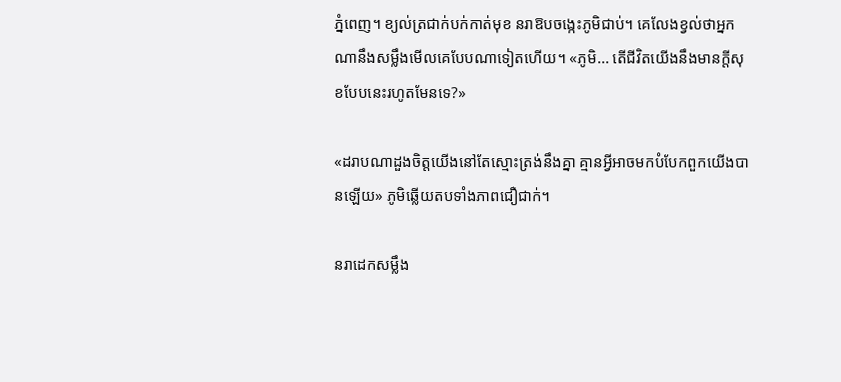ភ្នំពេញ។ ខ្យល់ត្រជាក់បក់កាត់មុខ នរាឱបចង្កេះភូមិជាប់។ គេលែងខ្វល់ថាអ្នកណានឹងសម្លឹងមើលគេបែបណាទៀតហើយ។ «ភូមិ... តើជីវិតយើងនឹងមានក្ដីសុខបែបនេះរហូតមែនទេ?»

«ដរាបណាដួងចិត្តយើងនៅតែស្មោះត្រង់នឹងគ្នា គ្មានអ្វីអាចមកបំបែកពួកយើងបានឡើយ» ភូមិឆ្លើយតបទាំងភាពជឿជាក់។

នរាដេកសម្លឹង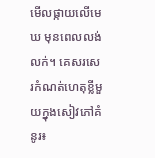មើលផ្កាយលើមេឃ មុនពេលលង់លក់។ គេសរសេរកំណត់ហេតុខ្លីមួយក្នុងសៀវភៅគំនូរ៖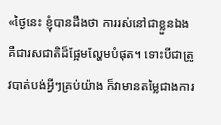«ថ្ងៃនេះ ខ្ញុំបានដឹងថា ការរស់នៅជាខ្លួនឯង គឺជារសជាតិដ៏ផ្អែមល្ហែមបំផុត។ ទោះបីជាត្រូវបាត់បង់អ្វីៗគ្រប់យ៉ាង ក៏វាមានតម្លៃជាងការ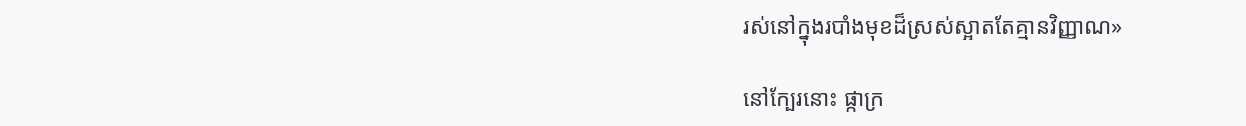រស់នៅក្នុងរបាំងមុខដ៏ស្រស់ស្អាតតែគ្មានវិញ្ញាណ»

នៅក្បែរនោះ ផ្កាក្រ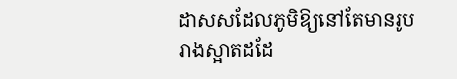ដាសសដែលភូមិឱ្យនៅតែមានរូបរាងស្អាតដដែ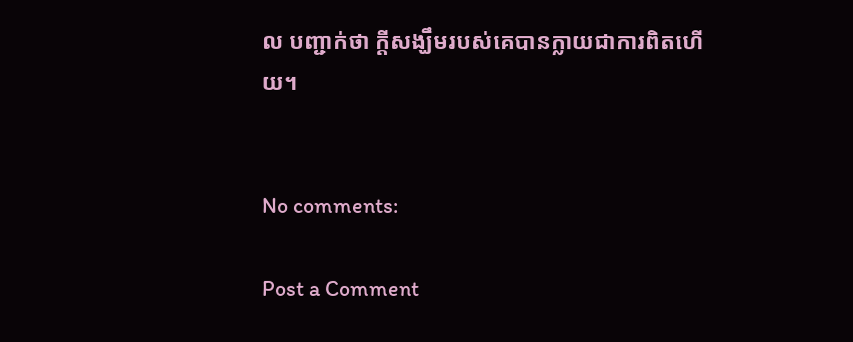ល បញ្ជាក់ថា ក្ដីសង្ឃឹមរបស់គេបានក្លាយជាការពិតហើយ។


No comments:

Post a Comment